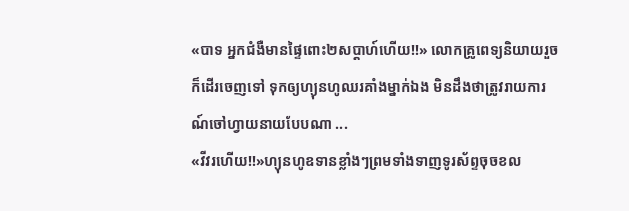«បាទ អ្នកជំងឺមានផ្ទៃពោះ២សប្តាហ៍ហើយ!!» លោកគ្រូពេទ្យនិយាយរួចក៏ដើរចេញទៅ ទុកឲ្យហ្យុនហូឈរគាំងម្នាក់ឯង មិនដឹងថាត្រូវរាយការណ៍ចៅហ្វាយនាយបែបណា ...
«វីវរហើយ!!»ហ្យុនហូឧទានខ្លាំងៗព្រមទាំងទាញទូរស័ព្ទចុចខល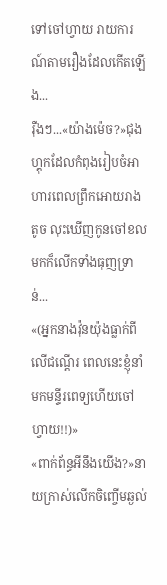ទៅចៅហ្វាយ រាយការណ៍តាមរឿងដែលកើតឡើង...
រ៉ឺងៗ...«យ៉ាងម៉េច?»ជុងហ្គុកដែលកំពុងរៀបចំអាហារពេលព្រឹកអោយរាងតូច លុះឃើញកូនចៅខលមកក៏លើកទាំងធុញទ្រាន់...
«(អ្នកនាងវ៉ុនយ៉ុងធ្លាក់ពីលើជណ្តើរ ពេលនេះខ្ញុំនាំមកមន្ទីរពេទ្យហើយចៅហ្វាយ!!)»
«ពាក់ព័ន្ធអីនឹងយើង?»នាយក្រាស់លើកចិញ្ចើមឆ្ងល់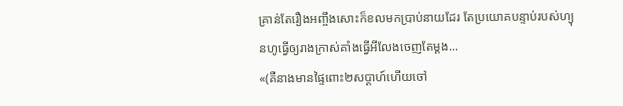គ្រាន់តែរឿងអញ្ចឹងសោះក៏ខលមកប្រាប់នាយដែរ តែប្រយោគបន្ទាប់របស់ហ្យុនហូធ្វើឲ្យរាងក្រាស់គាំងធ្វើអីលែងចេញតែម្តង...
«(គឺនាងមានផ្ទៃពោះ២សប្តាហ៍ហើយចៅ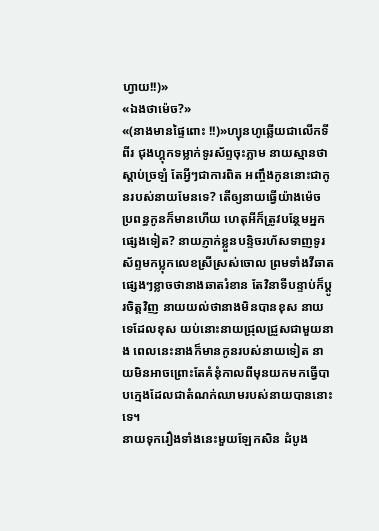ហ្វាយ!!)»
«ឯងថាម៉េច?»
«(នាងមានផ្ទៃពោះ !!)»ហ្យុនហូឆ្លើយជាលើកទីពីរ ជុងហ្គុកទម្លាក់ទូរស័ព្ទចុះភ្លាម នាយស្មានថាស្តាប់ច្រឡំ តែអ្វីៗជាការពិត អញ្ចឹងកូននោះជាកូនរបស់នាយមែនទេ? តើឲ្យនាយធ្វើយ៉ាងម៉េច ប្រពន្ធកូនក៏មានហើយ ហេតុអីក៏ត្រូវបន្ថែមអ្នកផ្សេងទៀត? នាយភ្ញាក់ខ្លួនបន្ទិចរហ័សទាញទូរស័ព្ទមកប្លុកលេខស្រីស្រស់ចោល ព្រមទាំងវីឆាតផ្សេងៗខ្លាចថានាងឆាតរំខាន តែវិនាទីបន្ទាប់ក៏ប្តូរចិត្តវិញ នាយយល់ថានាងមិនបានខុស នាយទេដែលខុស យប់នោះនាយជ្រុលជ្រួសជាមួយនាង ពេលនេះនាងក៏មានកូនរបស់នាយទៀត នាយមិនអាចព្រោះតែគំនុំកាលពីមុនយកមកធ្វើបាបក្មេងដែលជាតំណក់ឈាមរបស់នាយបាននោះទេ។
នាយទុករឿងទាំងនេះមួយឡែកសិន ដំបូង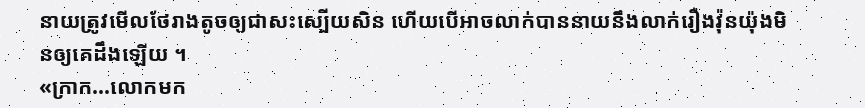នាយត្រូវមើលថែរាងតូចឲ្យជាសះស្បើយសិន ហើយបើអាចលាក់បាននាយនឹងលាក់រឿងវ៉ុនយ៉ុងមិនឲ្យគេដឹងឡើយ ។
«ក្រាក...លោកមក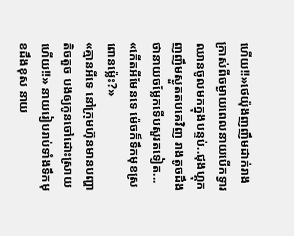ហើយ!!»ថេយ៉ុងញញឹមដាក់រាងក្រាស់ពីចម្ងាយពេលនាយបើកទ្វារឈានចូលមកក្នុងបន្ទប់..ជុងហ្គុកញញឹមស្ងួតតបគេវិញ រាងតូចដឹងថានាយចម្លែកទើបសួរតទៀត...
«កើតអីមែនទេ ម៉េចក៏ទឹកមុខស្រពោនម៉្លេះ?»
«គ្មានអីទេ នៅក្រុមហ៊ុនមានបញ្ហាតិចតួច បងឲ្យកូនចៅដោះស្រាយហើយ!!» នាយរៀបរាប់ទាំងទឹកមុខដឹងខុស នាយ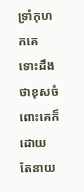ទ្រាំកុហកគេ ទោះដឹងថាខុសចំពោះគេក៏ដោយ តែនាយ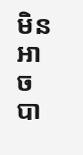មិនអាចបា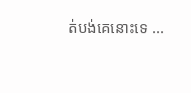ត់បង់គេនោះទេ ...